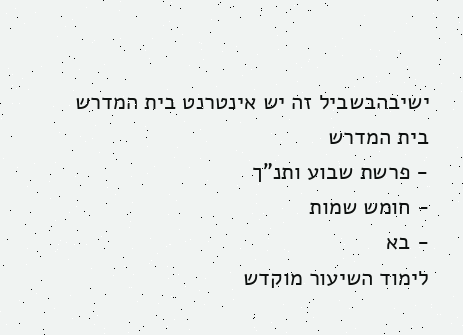ישיבהבשביל זה יש אינטרנט בית המדרש
בית המדרש
- פרשת שבוע ותנ"ך
- חומש שמות
- בא
לימוד השיעור מוקדש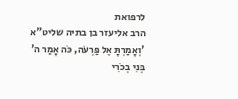לרפואת
הרב אליעזר בן בתיה שליט"א
'וְאָמַרְתָּ אֶל פַּרְעֹה, כֹּה אָמַר ה' בְּנִי בְכֹרִי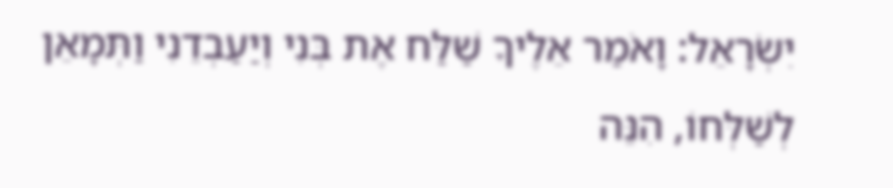יִשְׂרָאֵל: וָאֹמַר אֵלֶיךָ שַׁלַּח אֶת בְּנִי וְיַעַבְדֵנִי וַתְּמָאֵן לְשַׁלְּחוֹ, הִנֵּה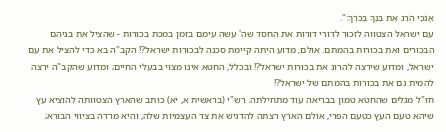אָנֹכִי הֹרֵג אֶת בִּנְךָ בְּכֹרֶךָ:".
עם ישראל הצטווה לזכור לדורי דורות את החסד שה' עשה עימם בזמן במכת בכורות - שהציל את בניהם הבכורים ואת בכורות בהמתם. אולם, מדוע היתה קיימת סכנה לבכורות ישראל?! הקב"ה בא כדי להציל את עם ישראל, ומדוע שירצה להרוג את בכורות ישראל?! ובכלל, החטא אינו מצוי בבעלי החיים; ומדוע שהקב"ה ירצה להמית גם את בכורות בהמתם של ישראל?!
חז"ל מגלים שהחטא טמון בבריאה עוד מתחילתה. רש"י (בראשית א, יא) כותב שהארץ הצטוותה להוציא עץ שיהא טעם העץ כטעם הפרי, אולם הארץ רצתה להדגיש את צד העצמיות שלה, והיא מרדה בציווי הבורא;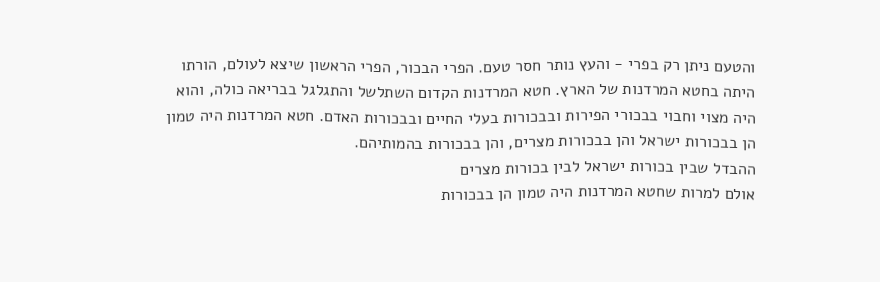והטעם ניתן רק בפרי - והעץ נותר חסר טעם. הפרי הבכור, הפרי הראשון שיצא לעולם, הורתו היתה בחטא המרדנות של הארץ. חטא המרדנות הקדום השתלשל והתגלגל בבריאה כולה, והוא היה מצוי וחבוי בבכורי הפירות ובבכורות בעלי החיים ובבכורות האדם. חטא המרדנות היה טמון הן בבכורות ישראל והן בבכורות מצרים, והן בבכורות בהמותיהם.
ההבדל שבין בכורות ישראל לבין בכורות מצרים
אולם למרות שחטא המרדנות היה טמון הן בבכורות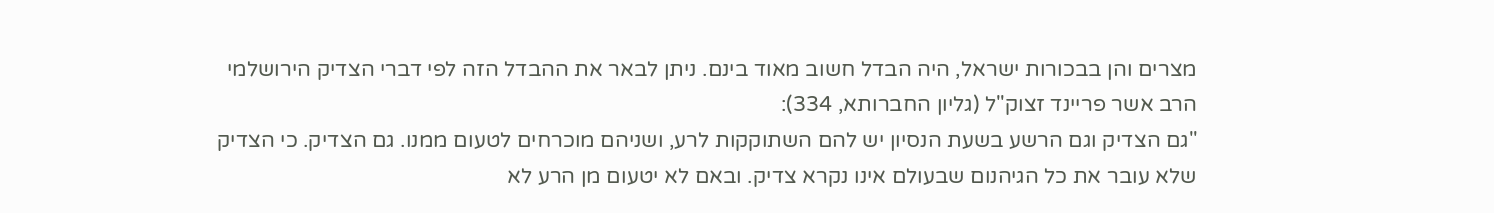מצרים והן בבכורות ישראל, היה הבדל חשוב מאוד בינם. ניתן לבאר את ההבדל הזה לפי דברי הצדיק הירושלמי הרב אשר פריינד זצוק"ל (גליון החברותא, 334):
"גם הצדיק וגם הרשע בשעת הנסיון יש להם השתוקקות לרע, ושניהם מוכרחים לטעום ממנו. גם הצדיק. כי הצדיק שלא עובר את כל הגיהנום שבעולם אינו נקרא צדיק. ובאם לא יטעום מן הרע לא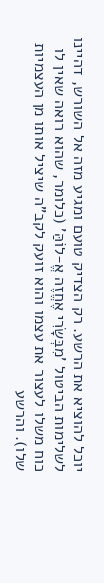יוכל להוציא את הרשע. רק הצדיק טועם ומגיע מזה אל השורש, דהיינו לשלימות הביטול 'מִבְּשָׂרִי אֶחֱזֶה אֱ-לוֹהַּ' (כלומר, שהוא רואה שאין לו כוח משלו לעצור את עצמו והוא זועק לקב"ה שיציל אותו מן העצמיות שלו). והרשע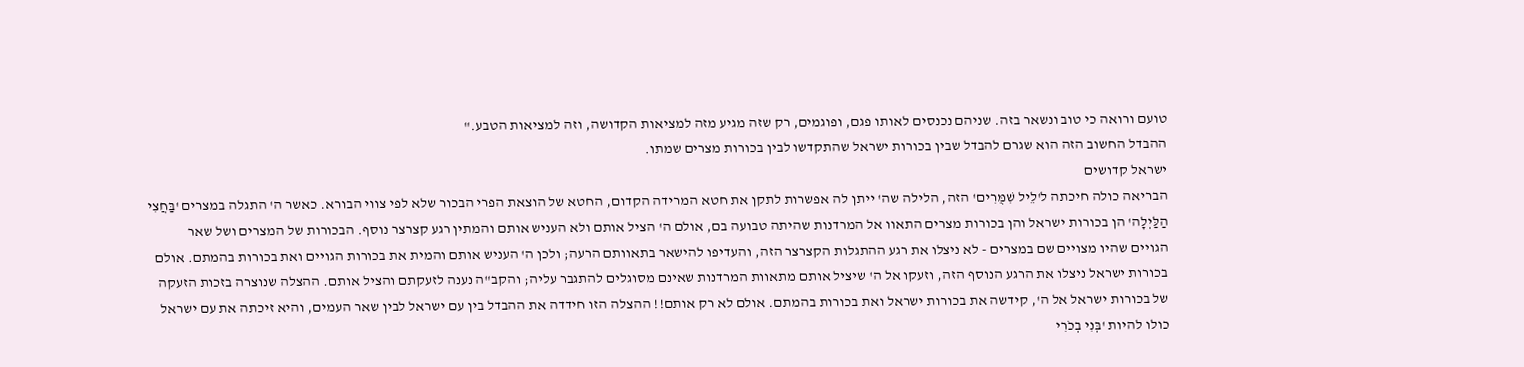טועם ורואה כי טוב ונשאר בזה. שניהם נכנסים לאותו פגם, ופוגמים, רק שזה מגיע מזה למציאות הקדושה, וזה למציאות הטבע."
ההבדל החשוב הזה הוא שגרם להבדל שבין בכורות ישראל שהתקדשו לבין בכורות מצרים שמתו.
ישראל קדושים
הבריאה כולה חיכתה ל'לֵיל שִׁמֻּרִים' הזה, הלילה שה' ייתן לה אפשרות לתקן את חטא המרידה הקדום, החטא של הוצאת הפרי הבכור שלא לפי צווי הבורא. כאשר ה' התגלה במצרים 'בַּחֲצִי הַלַּיְלָה' הן בכורות ישראל והן בכורות מצרים התאוו אל המרדנות שהיתה טבועה בם, אולם ה' הציל אותם ולא העניש אותם והמתין רגע קצרצר נוסף. הבכורות של המצרים ושל שאר הגויים שהיו מצויים שם במצרים - לא ניצלו את רגע ההתגלות הקצרצר הזה, והעדיפו להישאר בתאוותם הרעה; ולכן ה' העניש אותם והמית את בכורות הגויים ואת בכורות בהמתם. אולם בכורות ישראל ניצלו את הרגע הנוסף הזה, וזעקו אל ה' שיציל אותם מתאוות המרדנות שאינם מסוגלים להתגבר עליה; והקב"ה נענה לזעקתם והציל אותם. ההצלה שנוצרה בזכות הזעקה של בכורות ישראל אל ה', קידשה את בכורות ישראל ואת בכורות בהמתם. אולם לא רק אותם!! ההצלה הזו חידדה את ההבדל בין עם ישראל לבין שאר העמים, והיא זיכתה את עם ישראל כולו להיות 'בְּנִי בְכֹרִי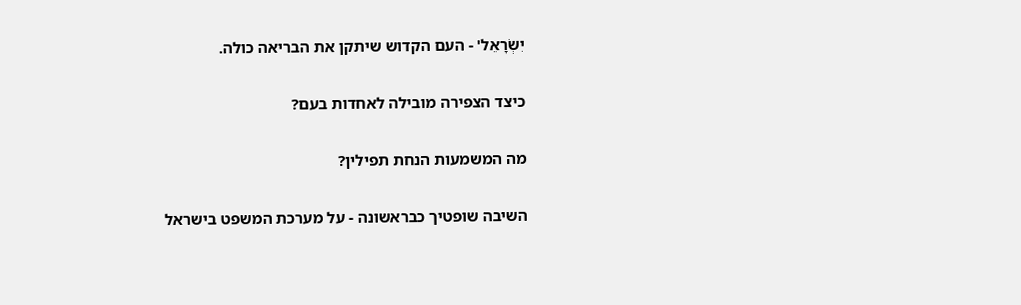יִשְׂרָאֵל' - העם הקדוש שיתקן את הבריאה כולה.

כיצד הצפירה מובילה לאחדות בעם?

מה המשמעות הנחת תפילין?

השיבה שופטיך כבראשונה - על מערכת המשפט בישראל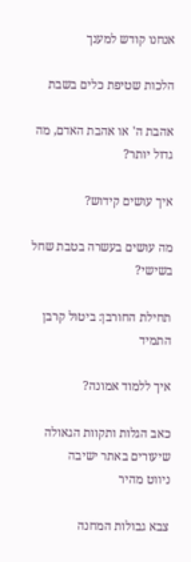אנחנו קודש למענך

הלכות שטיפת כלים בשבת

אהבת ה' או אהבת האדם, מה גדול יותר?

איך עושים קידוש?

מה עושים בעשרה בטבת שחל בשישי?

תחילת החורבן: ביטול קרבן התמיד

איך ללמוד אמונה?

כאב הגלות ותקוות הגאולה
שיעורים באתר ישיבה
ניווט מהיר

צבא גבולות המחנה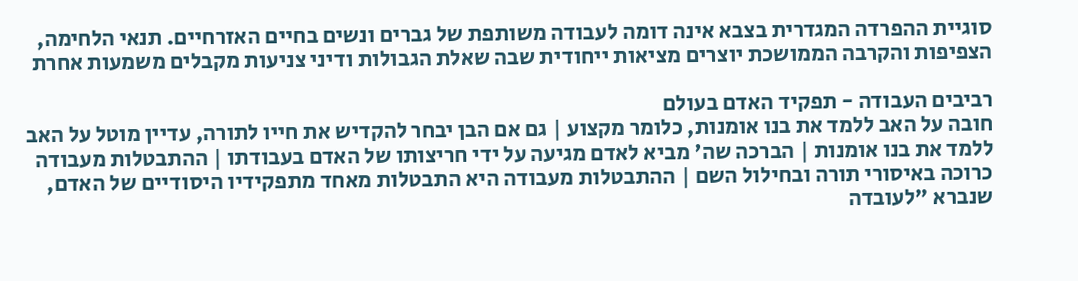סוגיית ההפרדה המגדרית בצבא אינה דומה לעבודה משותפת של גברים ונשים בחיים האזרחיים. תנאי הלחימה, הצפיפות והקרבה הממושכת יוצרים מציאות ייחודית שבה שאלת הגבולות ודיני צניעות מקבלים משמעות אחרת

רביבים העבודה - תפקיד האדם בעולם
חובה על האב ללמד את בנו אומנות, כלומר מקצוע | גם אם הבן יבחר להקדיש את חייו לתורה, עדיין מוטל על האב ללמד את בנו אומנות | הברכה שה' מביא לאדם מגיעה על ידי חריצותו של האדם בעבודתו | ההתבטלות מעבודה כרוכה באיסורי תורה ובחילול השם | ההתבטלות מעבודה היא התבטלות מאחד מתפקידיו היסודיים של האדם, שנברא "לעובדה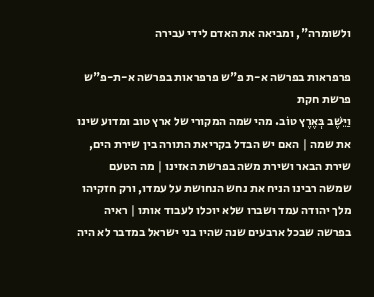ולשומרה", ומביאה את האדם לידי עבירה

פרפראות בפרשה א-ת פ"ש פרפראות בפרשה א-ת-פ"ש פרשת חקת
וַיֵּשֶׁב בְּאֶרֶץ טוֹב. מהי שמה המקורי של ארץ טוב ומדוע שינו את שמה | האם יש הבדל בקריאת התורה בין שירת הים, שירת הבאר ושירת משה בפרשת האזינו | מה הטעם שמשה רבינו הניח את נחש הנחושת על עמדו, ורק חזקיהו מלך יהודה עמד ושברו שלא יוכלו לעבוד אותו | ראיה בפרשה שבכל ארבעים שנה שהיו בני ישראל במדבר לא היה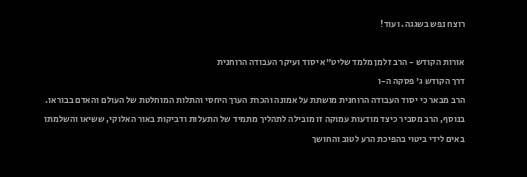רוצח נפש בשגגה. ועוד!

אורות הקודש - הרב זלמן מלמד שליט"א יסוד ועיקר העבודה הרוחנית
דרך הקודש ג' פסקה ה-ו
הרב מבאר כי יסוד העבודה הרוחנית מושתת על אמונה והכרת הערך היחסי והתלות המוחלטת של העולם והאדם בבוראו. בנוסף, הרב מסביר כיצד מודעות עמוקה זו מובילה לתהליך מתמיד של התעלות ודביקות באור האלוקי, ששיאו והשלמתו באים לידי ביטוי בהפיכת הרע לטוב והחושך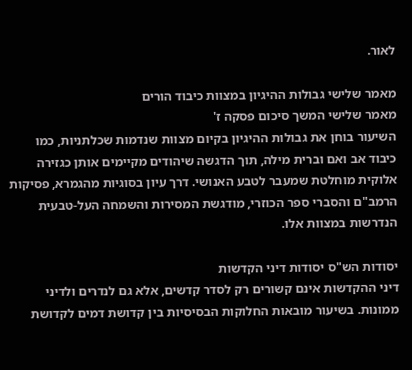לאור.

מאמר שלישי גבולות ההיגיון במצוות כיבוד הורים
מאמר שלישי המשך סיכום פסקה ז'
השיעור בוחן את גבולות ההיגיון בקיום מצוות שנדמות שכלתניות, כמו כיבוד אב ואם וברית מילה, תוך הדגשה שיהודים מקיימים אותן כגזירה אלוקית מוחלטת שמעבר לטבע האנושי. דרך עיון בסוגיות מהגמרא, פסיקות הרמב"ם והסברי ספר הכוזרי, מודגשת המסירות והשמחה העל-טבעית הנדרשות במצוות אלו.

יסודות הש"ס יסודות דיני הקדשות
דיני ההקדשות אינם קשורים רק לסדר קדשים, אלא גם לנדרים ולדיני ממונות. בשיעור מובאות החלוקות הבסיסיות בין קדושת דמים לקדושת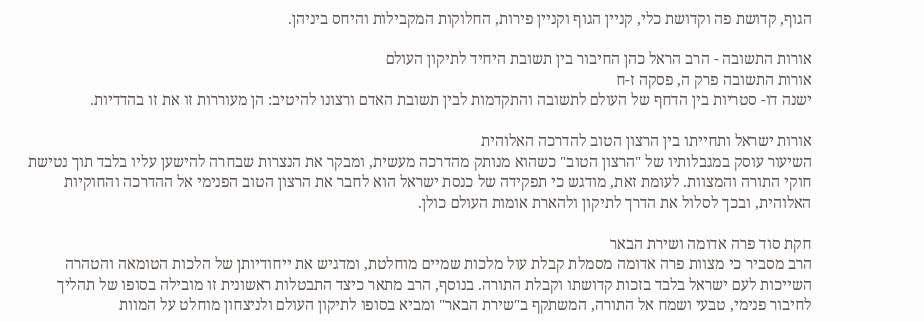הגוף, קדושת פה וקדושת כלי, קניין הגוף וקניין פירות, החלוקות המקבילות והיחס ביניהן.

אורות התשובה - הרב הראל כהן החיבור בין תשובת היחיד לתיקון העולם
אורות התשובה פרק ה, פסקה ז-ח
ישנה דו- סטריות בין הדחף של העולם לתשובה והתקדמות לבין תשובת האדם ורצונו להיטיב: הן מעוררות זו את זו בהדדיות.

אורות ישראל ותחייתו בין הרצון הטוב להדרכה האלוהית
השיעור עוסק במגבלותיו של "הרצון הטוב" כשהוא מנותק מהדרכה מעשית, ומבקר את הנצרות שבחרה להישען עליו בלבד תוך נטישת חוקי התורה והמצוות. לעומת זאת, מודגש כי תפקידה של כנסת ישראל הוא לחבר את הרצון הטוב הפנימי אל ההדרכה והחוקיות האלוהית, ובכך לסלול את הדרך לתיקון ולהארת אומות העולם כולן.

חקת סוד פרה אדומה ושירת הבאר
הרב מסביר כי מצוות פרה אדומה מסמלת קבלת עול מלכות שמיים מוחלטת, ומדגיש את ייחודיותן של הלכות הטומאה והטהרה השייכות לעם ישראל בלבד בזכות קדושתו וקבלת התורה. בנוסף, הרב מתאר כיצד התבטלות ראשונית זו מובילה בסופו של תהליך לחיבור פנימי, טבעי ושמח אל התורה, המשתקף ב"שירת הבאר" ומביא בסופו לתיקון העולם ולניצחון מוחלט על המוות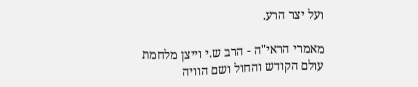ועל יצר הרע.

מאמרי הראי"ה - הרב ש.י וייצן מלחמת עולם הקודש והחול ושם הוויה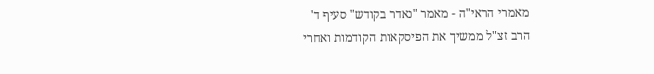מאמרי הראי"ה - מאמר "נאדר בקודש" סעיף ד'
הרב זצ"ל ממשיך את הפיסקאות הקודמות ואחרי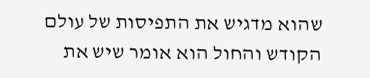שהוא מדגיש את התפיסות של עולם הקודש והחול הוא אומר שיש את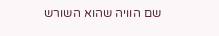שם הוויה שהוא השורש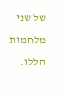של שני מלחמות הללו.